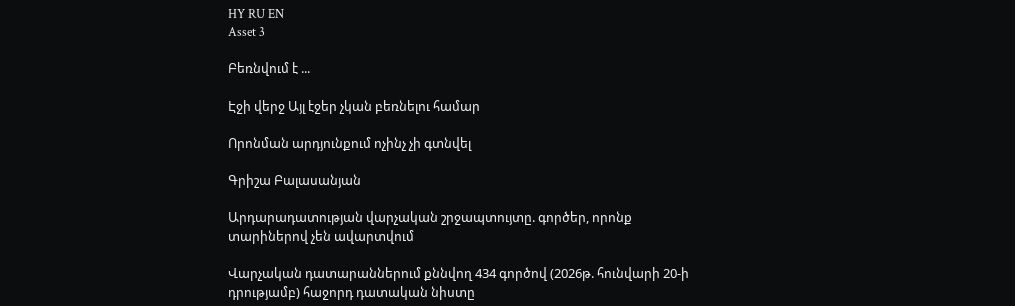HY RU EN
Asset 3

Բեռնվում է ...

Էջի վերջ Այլ էջեր չկան բեռնելու համար

Որոնման արդյունքում ոչինչ չի գտնվել

Գրիշա Բալասանյան

Արդարադատության վարչական շրջապտույտը. գործեր, որոնք տարիներով չեն ավարտվում

Վարչական դատարաններում քննվող 434 գործով (2026թ. հունվարի 20-ի դրությամբ) հաջորդ դատական նիստը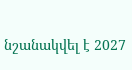նշանակվել է 2027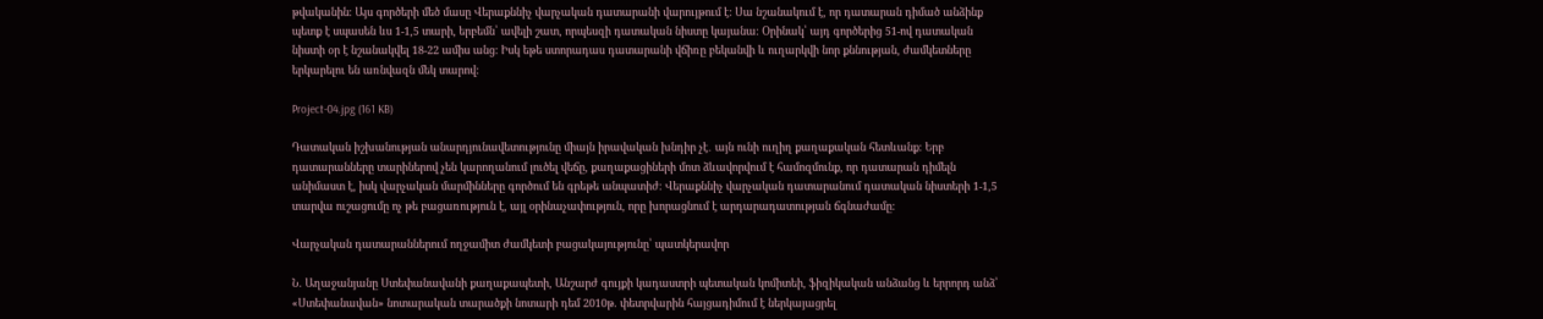թվականին։ Այս գործերի մեծ մասը Վերաքննիչ վարչական դատարանի վարույթում է: Սա նշանակում է, որ դատարան դիմած անձինք պետք է սպասեն ևս 1-1,5 տարի, երբեմն՝ ավելի շատ, որպեսզի դատական նիստը կայանա։ Օրինակ՝ այդ գործերից 51-ով դատական նիստի օր է նշանակվել 18-22 ամիս անց: Իսկ եթե ստորադաս դատարանի վճիռը բեկանվի և ուղարկվի նոր քննության, ժամկետները երկարելու են առնվազն մեկ տարով:

Project-04.jpg (161 KB)

Դատական իշխանության անարդյունավետությունը միայն իրավական խնդիր չէ․ այն ունի ուղիղ քաղաքական հետևանք։ Երբ դատարանները տարիներով չեն կարողանում լուծել վեճը, քաղաքացիների մոտ ձևավորվում է համոզմունք, որ դատարան դիմելն անիմաստ է, իսկ վարչական մարմինները գործում են գրեթե անպատիժ։ Վերաքննիչ վարչական դատարանում դատական նիստերի 1-1,5 տարվա ուշացումը ոչ թե բացառություն է, այլ օրինաչափություն, որը խորացնում է արդարադատության ճգնաժամը:

Վարչական դատարաններում ողջամիտ ժամկետի բացակայությունը՝ պատկերավոր

Ն. Աղաջանյանը Ստեփանավանի քաղաքապետի, Անշարժ գույքի կադաստրի պետական կոմիտեի, ֆիզիկական անձանց և երրորդ անձ՝ «Ստեփանավան» նոտարական տարածքի նոտարի դեմ 2010թ. փետրվարին հայցադիմում է ներկայացրել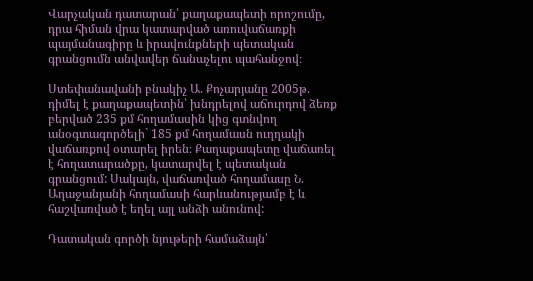Վարչական դատարան՝ քաղաքապետի որոշումը, դրա հիման վրա կատարված առուվաճառքի պայմանագիրը և իրավունքների պետական գրանցումն անվավեր ճանաչելու պահանջով։

Ստեփանավանի բնակիչ Ա. Քոչարյանը 2005թ. դիմել է քաղաքապետին՝ խնդրելով աճուրդով ձեռք բերված 235 քմ հողամասին կից գտնվող անօգտագործելի` 185 քմ հողամասն ուղղակի վաճառքով օտարել իրեն։ Քաղաքապետը վաճառել է հողատարածքը, կատարվել է պետական գրանցում: Սակայն, վաճառված հողամասը Ն. Աղաջանյանի հողամասի հարևանությամբ է և հաշվառված է եղել այլ անձի անունով:

Դատական գործի նյութերի համաձայն՝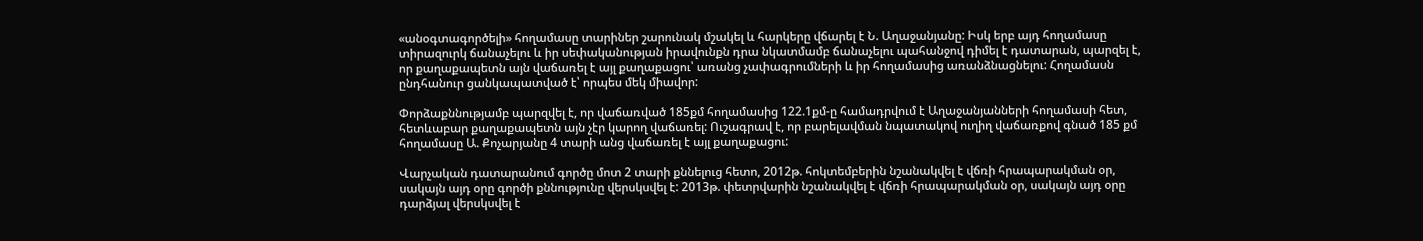«անօգտագործելի» հողամասը տարիներ շարունակ մշակել և հարկերը վճարել է Ն. Աղաջանյանը: Իսկ երբ այդ հողամասը տիրազուրկ ճանաչելու և իր սեփականության իրավունքն դրա նկատմամբ ճանաչելու պահանջով դիմել է դատարան, պարզել է, որ քաղաքապետն այն վաճառել է այլ քաղաքացու՝ առանց չափագրումների և իր հողամասից առանձնացնելու: Հողամասն ընդհանուր ցանկապատված է՝ որպես մեկ միավոր:

Փորձաքննությամբ պարզվել է, որ վաճառված 185քմ հողամասից 122.1քմ-ը համադրվում է Աղաջանյանների հողամասի հետ, հետևաբար քաղաքապետն այն չէր կարող վաճառել: Ուշագրավ է, որ բարելավման նպատակով ուղիղ վաճառքով գնած 185 քմ հողամասը Ա. Քոչարյանը 4 տարի անց վաճառել է այլ քաղաքացու:

Վարչական դատարանում գործը մոտ 2 տարի քննելուց հետո, 2012թ. հոկտեմբերին նշանակվել է վճռի հրապարակման օր, սակայն այդ օրը գործի քննությունը վերսկսվել է: 2013թ. փետրվարին նշանակվել է վճռի հրապարակման օր, սակայն այդ օրը դարձյալ վերսկսվել է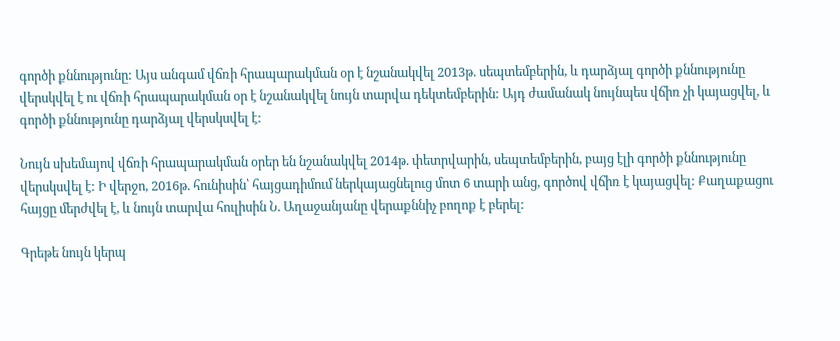գործի քննությունը: Այս անգամ վճռի հրապարակման օր է նշանակվել 2013թ. սեպտեմբերին, և դարձյալ գործի քննությունը վերսկվել է ու վճռի հրապարակման օր է նշանակվել նույն տարվա դեկտեմբերին: Այդ ժամանակ նույնպես վճիռ չի կայացվել, և գործի քննությունը դարձյալ վերսկսվել է:

Նույն սխեմայով վճռի հրապարակման օրեր են նշանակվել 2014թ. փետրվարին, սեպտեմբերին, բայց էլի գործի քննությունը վերսկսվել է: Ի վերջո, 2016թ. հունիսին՝ հայցադիմում ներկայացնելուց մոտ 6 տարի անց, գործով վճիռ է կայացվել: Քաղաքացու հայցը մերժվել է, և նույն տարվա հուլիսին Ն. Աղաջանյանը վերաքննիչ բողոք է բերել:

Գրեթե նույն կերպ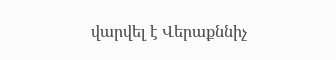վարվել է Վերաքննիչ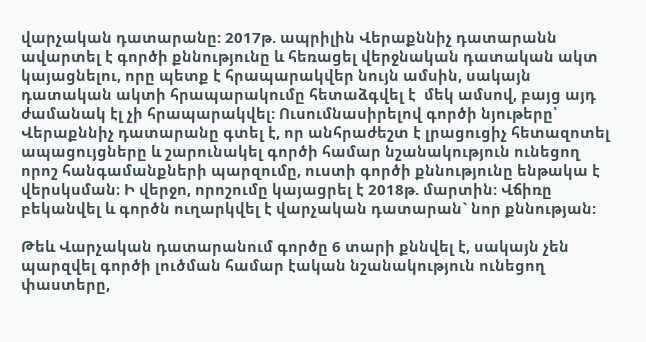վարչական դատարանը: 2017թ. ապրիլին Վերաքննիչ դատարանն ավարտել է գործի քննությունը և հեռացել վերջնական դատական ակտ կայացնելու, որը պետք է հրապարակվեր նույն ամսին, սակայն դատական ակտի հրապարակումը հետաձգվել է  մեկ ամսով, բայց այդ ժամանակ էլ չի հրապարակվել: Ուսումնասիրելով գործի նյութերը՝ Վերաքննիչ դատարանը գտել է, որ անհրաժեշտ է լրացուցիչ հետազոտել ապացույցները և շարունակել գործի համար նշանակություն ունեցող որոշ հանգամանքների պարզումը, ուստի գործի քննությունը ենթակա է վերսկսման։ Ի վերջո, որոշումը կայացրել է 2018թ. մարտին: Վճիռը բեկանվել և գործն ուղարկվել է վարչական դատարան` նոր քննության:

Թեև Վարչական դատարանում գործը 6 տարի քննվել է, սակայն չեն պարզվել գործի լուծման համար էական նշանակություն ունեցող փաստերը,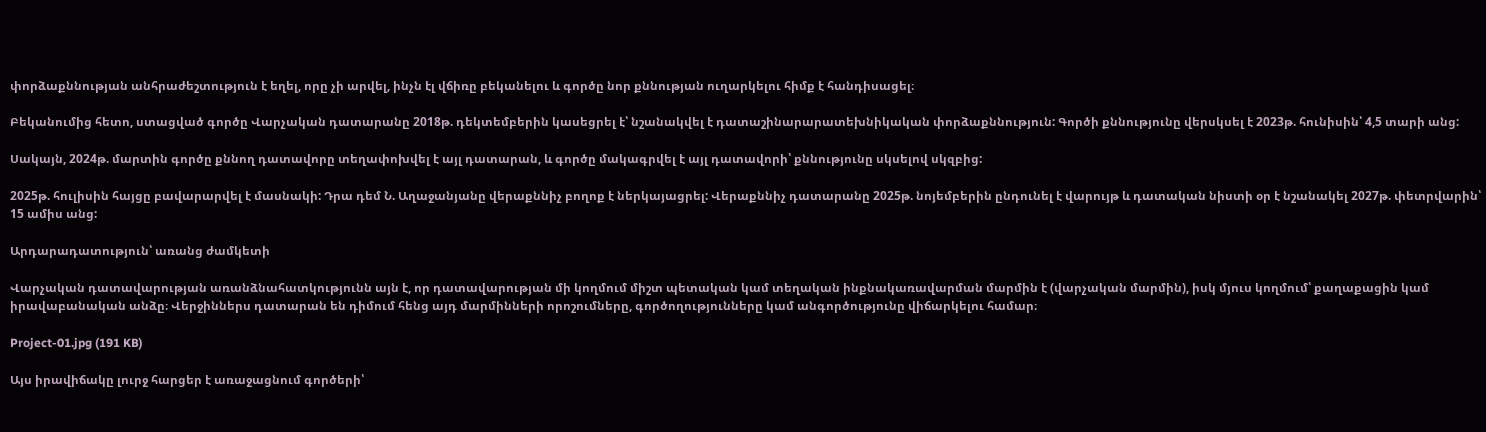փորձաքննության անհրաժեշտություն է եղել, որը չի արվել, ինչն էլ վճիռը բեկանելու և գործը նոր քննության ուղարկելու հիմք է հանդիսացել։

Բեկանումից հետո, ստացված գործը Վարչական դատարանը 2018թ. դեկտեմբերին կասեցրել է՝ նշանակվել է դատաշինարարատեխնիկական փորձաքննություն: Գործի քննությունը վերսկսել է 2023թ. հունիսին՝ 4,5 տարի անց:

Սակայն, 2024թ. մարտին գործը քննող դատավորը տեղափոխվել է այլ դատարան, և գործը մակագրվել է այլ դատավորի՝ քննությունը սկսելով սկզբից:

2025թ. հուլիսին հայցը բավարարվել է մասնակի: Դրա դեմ Ն. Աղաջանյանը վերաքննիչ բողոք է ներկայացրել: Վերաքննիչ դատարանը 2025թ. նոյեմբերին ընդունել է վարույթ և դատական նիստի օր է նշանակել 2027թ. փետրվարին՝ 15 ամիս անց:

Արդարադատություն՝ առանց ժամկետի

Վարչական դատավարության առանձնահատկությունն այն է, որ դատավարության մի կողմում միշտ պետական կամ տեղական ինքնակառավարման մարմին է (վարչական մարմին), իսկ մյուս կողմում՝ քաղաքացին կամ իրավաբանական անձը։ Վերջիններս դատարան են դիմում հենց այդ մարմինների որոշումները, գործողությունները կամ անգործությունը վիճարկելու համար։

Project-01.jpg (191 KB)

Այս իրավիճակը լուրջ հարցեր է առաջացնում գործերի՝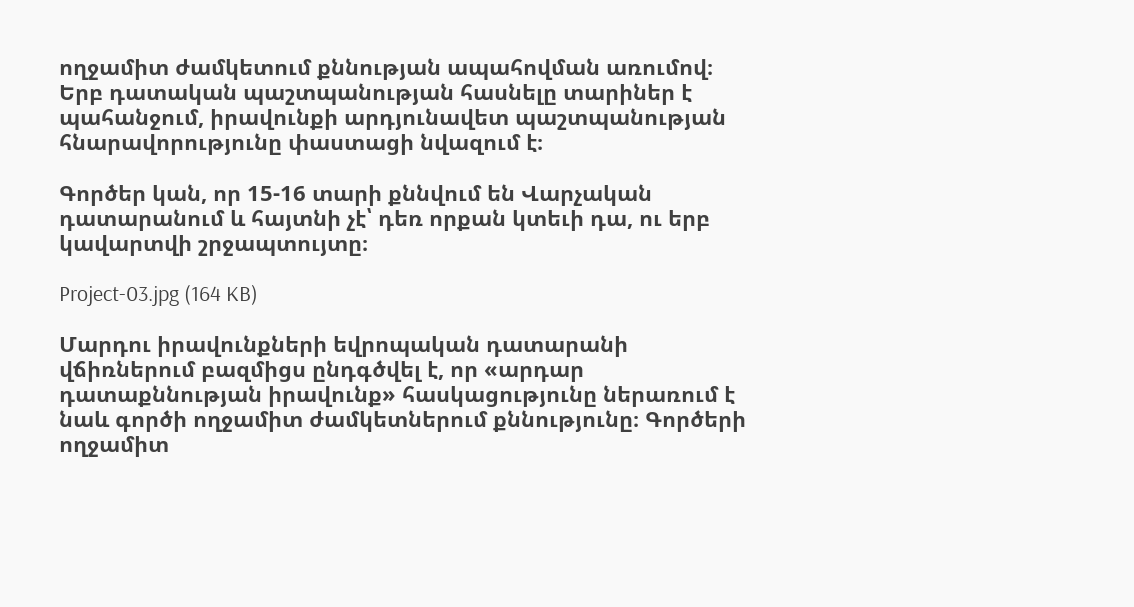ողջամիտ ժամկետում քննության ապահովման առումով։ Երբ դատական պաշտպանության հասնելը տարիներ է պահանջում, իրավունքի արդյունավետ պաշտպանության հնարավորությունը փաստացի նվազում է։

Գործեր կան, որ 15-16 տարի քննվում են Վարչական դատարանում և հայտնի չէ՝ դեռ որքան կտեւի դա, ու երբ կավարտվի շրջապտույտը։

Project-03.jpg (164 KB)

Մարդու իրավունքների եվրոպական դատարանի վճիռներում բազմիցս ընդգծվել է, որ «արդար դատաքննության իրավունք» հասկացությունը ներառում է նաև գործի ողջամիտ ժամկետներում քննությունը։ Գործերի ողջամիտ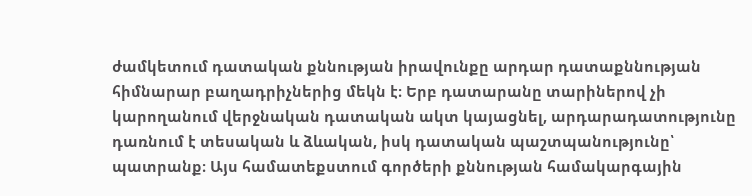ժամկետում դատական քննության իրավունքը արդար դատաքննության հիմնարար բաղադրիչներից մեկն է։ Երբ դատարանը տարիներով չի կարողանում վերջնական դատական ակտ կայացնել, արդարադատությունը դառնում է տեսական և ձևական, իսկ դատական պաշտպանությունը՝ պատրանք։ Այս համատեքստում գործերի քննության համակարգային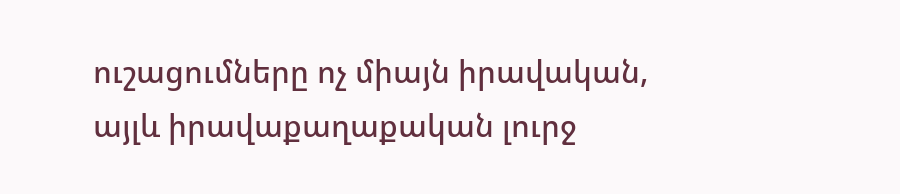ուշացումները ոչ միայն իրավական, այլև իրավաքաղաքական լուրջ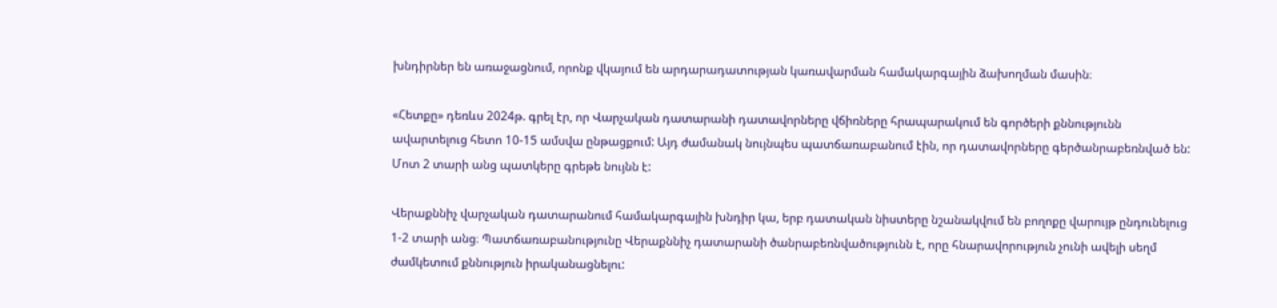խնդիրներ են առաջացնում, որոնք վկայում են արդարադատության կառավարման համակարգային ձախողման մասին։

«Հետքը» դեռևս 2024թ. գրել էր, որ Վարչական դատարանի դատավորները վճիռները հրապարակում են գործերի քննությունն ավարտելուց հետո 10-15 ամսվա ընթացքում: Այդ ժամանակ նույնպես պատճառաբանում էին, որ դատավորները գերծանրաբեռնված են: Մոտ 2 տարի անց պատկերը գրեթե նույնն է:

Վերաքննիչ վարչական դատարանում համակարգային խնդիր կա, երբ դատական նիստերը նշանակվում են բողոքը վարույթ ընդունելուց 1-2 տարի անց։ Պատճառաբանությունը Վերաքննիչ դատարանի ծանրաբեռնվածությունն է, որը հնարավորություն չունի ավելի սեղմ ժամկետում քննություն իրականացնելու: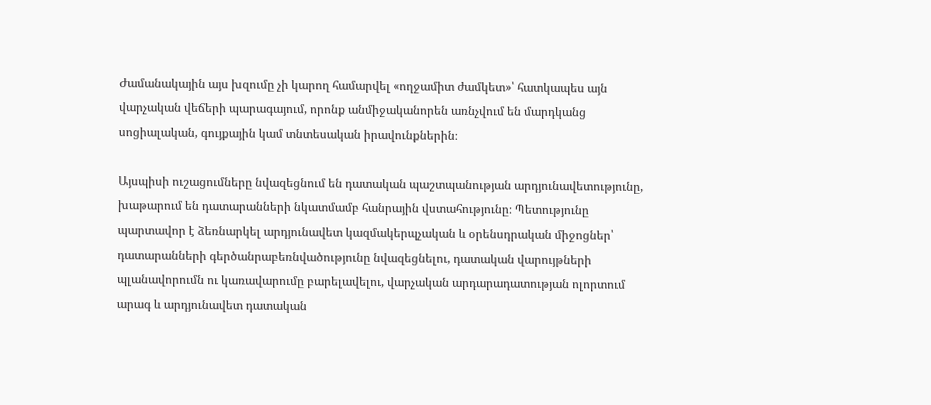Ժամանակային այս խզումը չի կարող համարվել «ողջամիտ ժամկետ»՝ հատկապես այն վարչական վեճերի պարագայում, որոնք անմիջականորեն առնչվում են մարդկանց սոցիալական, գույքային կամ տնտեսական իրավունքներին։

Այսպիսի ուշացումները նվազեցնում են դատական պաշտպանության արդյունավետությունը, խաթարում են դատարանների նկատմամբ հանրային վստահությունը։ Պետությունը պարտավոր է ձեռնարկել արդյունավետ կազմակերպչական և օրենսդրական միջոցներ՝ դատարանների գերծանրաբեռնվածությունը նվազեցնելու, դատական վարույթների պլանավորումն ու կառավարումը բարելավելու, վարչական արդարադատության ոլորտում արագ և արդյունավետ դատական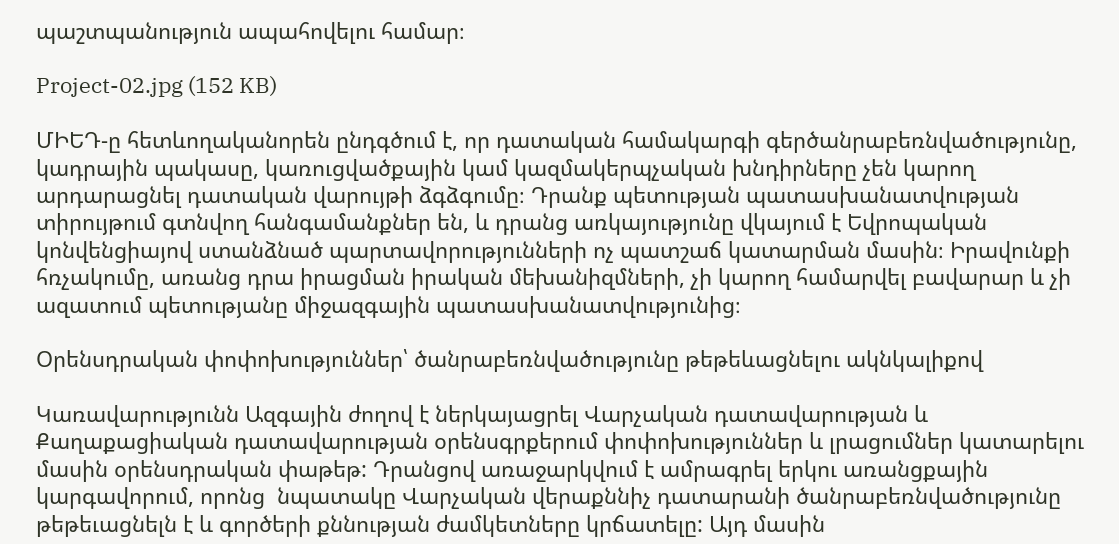պաշտպանություն ապահովելու համար։

Project-02.jpg (152 KB)

ՄԻԵԴ-ը հետևողականորեն ընդգծում է, որ դատական համակարգի գերծանրաբեռնվածությունը, կադրային պակասը, կառուցվածքային կամ կազմակերպչական խնդիրները չեն կարող արդարացնել դատական վարույթի ձգձգումը։ Դրանք պետության պատասխանատվության տիրույթում գտնվող հանգամանքներ են, և դրանց առկայությունը վկայում է Եվրոպական կոնվենցիայով ստանձնած պարտավորությունների ոչ պատշաճ կատարման մասին։ Իրավունքի հռչակումը, առանց դրա իրացման իրական մեխանիզմների, չի կարող համարվել բավարար և չի ազատում պետությանը միջազգային պատասխանատվությունից։

Օրենսդրական փոփոխություններ՝ ծանրաբեռնվածությունը թեթեևացնելու ակնկալիքով

Կառավարությունն Ազգային ժողով է ներկայացրել Վարչական դատավարության և Քաղաքացիական դատավարության օրենսգրքերում փոփոխություններ և լրացումներ կատարելու մասին օրենսդրական փաթեթ: Դրանցով առաջարկվում է ամրագրել երկու առանցքային կարգավորում, որոնց  նպատակը Վարչական վերաքննիչ դատարանի ծանրաբեռնվածությունը թեթեւացնելն է և գործերի քննության ժամկետները կրճատելը: Այդ մասին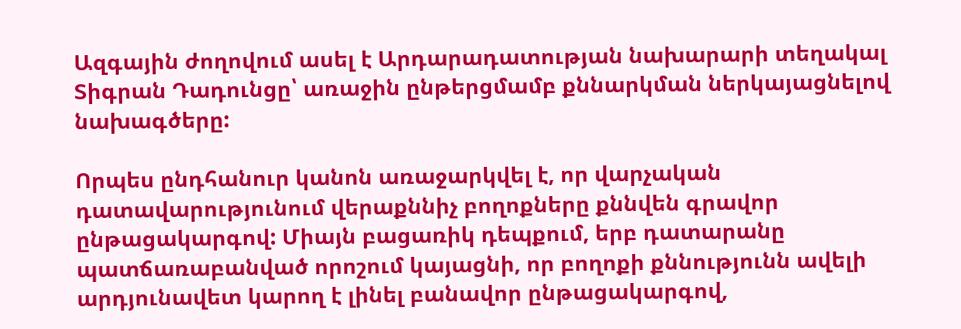Ազգային ժողովում ասել է Արդարադատության նախարարի տեղակալ Տիգրան Դադունցը՝ առաջին ընթերցմամբ քննարկման ներկայացնելով նախագծերը:

Որպես ընդհանուր կանոն առաջարկվել է, որ վարչական դատավարությունում վերաքննիչ բողոքները քննվեն գրավոր ընթացակարգով: Միայն բացառիկ դեպքում, երբ դատարանը պատճառաբանված որոշում կայացնի, որ բողոքի քննությունն ավելի արդյունավետ կարող է լինել բանավոր ընթացակարգով,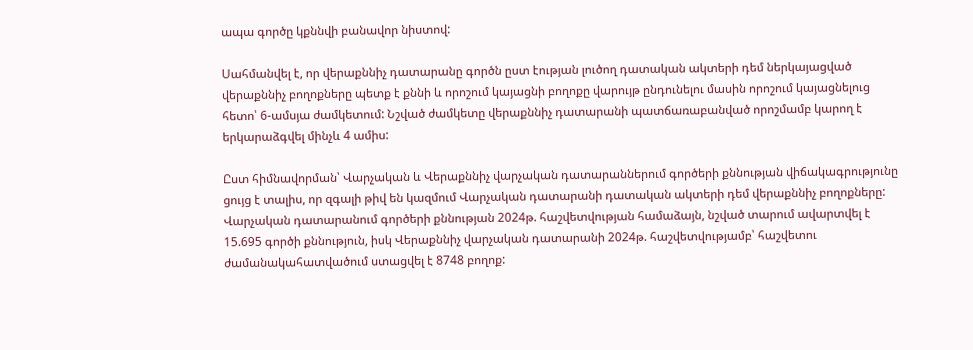ապա գործը կքննվի բանավոր նիստով:

Սահմանվել է, որ վերաքննիչ դատարանը գործն ըստ էության լուծող դատական ակտերի դեմ ներկայացված վերաքննիչ բողոքները պետք է քննի և որոշում կայացնի բողոքը վարույթ ընդունելու մասին որոշում կայացնելուց հետո՝ 6-ամսյա ժամկետում: Նշված ժամկետը վերաքննիչ դատարանի պատճառաբանված որոշմամբ կարող է երկարաձգվել մինչև 4 ամիս:

Ըստ հիմնավորման՝ Վարչական և Վերաքննիչ վարչական դատարաններում գործերի քննության վիճակագրությունը ցույց է տալիս, որ զգալի թիվ են կազմում Վարչական դատարանի դատական ակտերի դեմ վերաքննիչ բողոքները: Վարչական դատարանում գործերի քննության 2024թ. հաշվետվության համաձայն, նշված տարում ավարտվել է 15.695 գործի քննություն, իսկ Վերաքննիչ վարչական դատարանի 2024թ. հաշվետվությամբ՝ հաշվետու ժամանակահատվածում ստացվել է 8748 բողոք: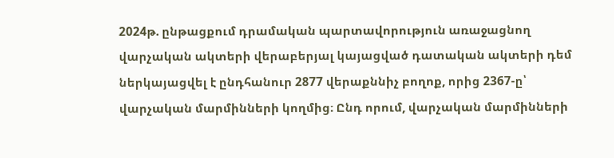2024թ. ընթացքում դրամական պարտավորություն առաջացնող վարչական ակտերի վերաբերյալ կայացված դատական ակտերի դեմ ներկայացվել է ընդհանուր 2877 վերաքննիչ բողոք, որից 2367-ը՝ վարչական մարմինների կողմից։ Ընդ որում, վարչական մարմինների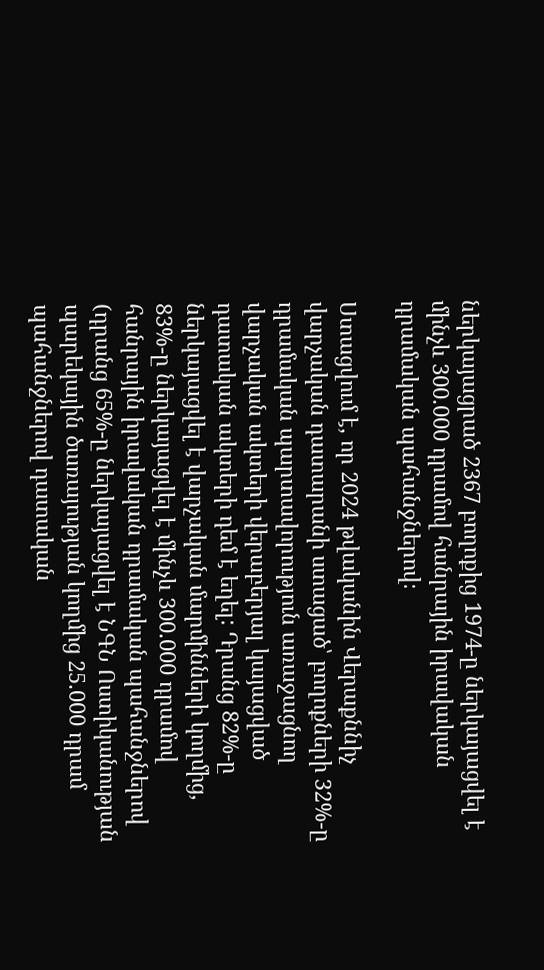ներկայացրած 2367 բողոքից 1974-ը ներկայացվել է մինչև 300.000 դրամով հանրային իրավական դրամական պահանջներով։

Ստացվում է, որ 2024 թվականին Վերաքննիչ վարչական դատարանի ստացած՝ բողոքների 32%-ը դրամական պարտավորություն առաջացնող վարչական ակտերի վերաբերյալ կայացված դատական ակտերի դեմ է եղել: Դրանց 82%-ը ներկայացվել է վարչական մարմինների կողմից, 83%-ը ներկայացվել է մինչև 300.000 դրամով հանրային իրավական դրամական պահանջներով (դրանց 65%-ը ներկայացվել է ՆԳՆ Ոստիկանության պարեկային ծառայության կողմից 25.000 դրամ պահանջներով դատական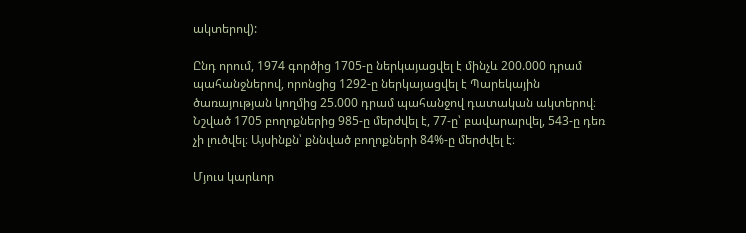ակտերով):

Ընդ որում, 1974 գործից 1705-ը ներկայացվել է մինչև 200.000 դրամ պահանջներով, որոնցից 1292-ը ներկայացվել է Պարեկային ծառայության կողմից 25.000 դրամ պահանջով դատական ակտերով։ Նշված 1705 բողոքներից 985-ը մերժվել է, 77-ը՝ բավարարվել, 543-ը դեռ չի լուծվել։ Այսինքն՝ քննված բողոքների 84%-ը մերժվել է։

Մյուս կարևոր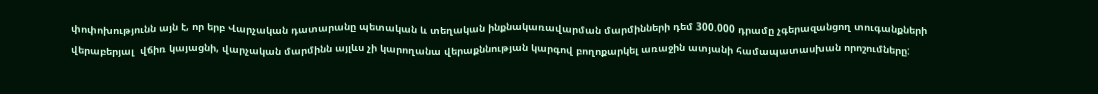փոփոխությունն այն է, որ երբ Վարչական դատարանը պետական և տեղական ինքնակառավարման մարմինների դեմ 300.000 դրամը չգերազանցող տուգանքների վերաբերյալ  վճիռ կայացնի, վարչական մարմինն այլևս չի կարողանա վերաքննության կարգով բողոքարկել առաջին ատյանի համապատասխան որոշումները: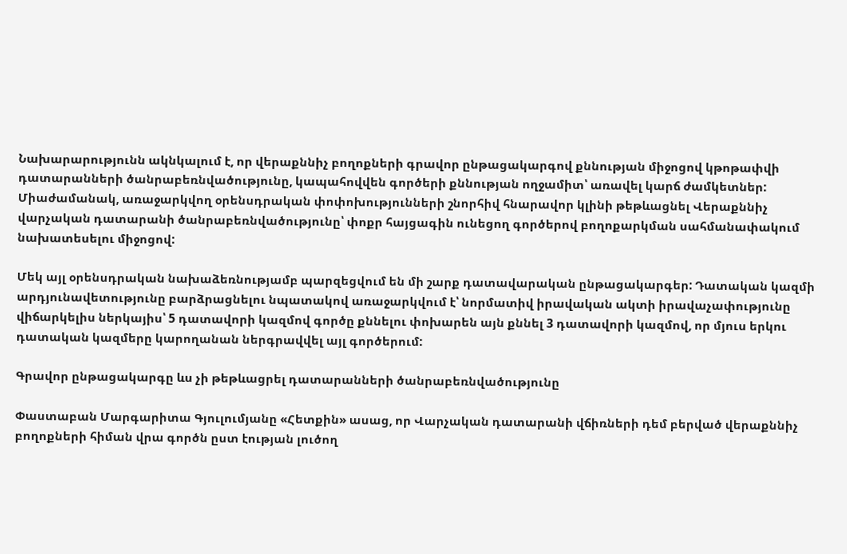Նախարարությունն ակնկալում է, որ վերաքննիչ բողոքների գրավոր ընթացակարգով քննության միջոցով կթոթափվի դատարանների ծանրաբեռնվածությունը, կապահովվեն գործերի քննության ողջամիտ՝ առավել կարճ ժամկետներ: Միաժամանակ, առաջարկվող օրենսդրական փոփոխությունների շնորհիվ հնարավոր կլինի թեթևացնել Վերաքննիչ վարչական դատարանի ծանրաբեռնվածությունը՝ փոքր հայցագին ունեցող գործերով բողոքարկման սահմանափակում նախատեսելու միջոցով:

Մեկ այլ օրենսդրական նախաձեռնությամբ պարզեցվում են մի շարք դատավարական ընթացակարգեր: Դատական կազմի արդյունավետությունը բարձրացնելու նպատակով առաջարկվում է՝ նորմատիվ իրավական ակտի իրավաչափությունը վիճարկելիս ներկայիս՝ 5 դատավորի կազմով գործը քննելու փոխարեն այն քննել 3 դատավորի կազմով, որ մյուս երկու դատական կազմերը կարողանան ներգրավվել այլ գործերում:

Գրավոր ընթացակարգը ևս չի թեթևացրել դատարանների ծանրաբեռնվածությունը

Փաստաբան Մարգարիտա Գյուլումյանը «Հետքին» ասաց, որ Վարչական դատարանի վճիռների դեմ բերված վերաքննիչ բողոքների հիման վրա գործն ըստ էության լուծող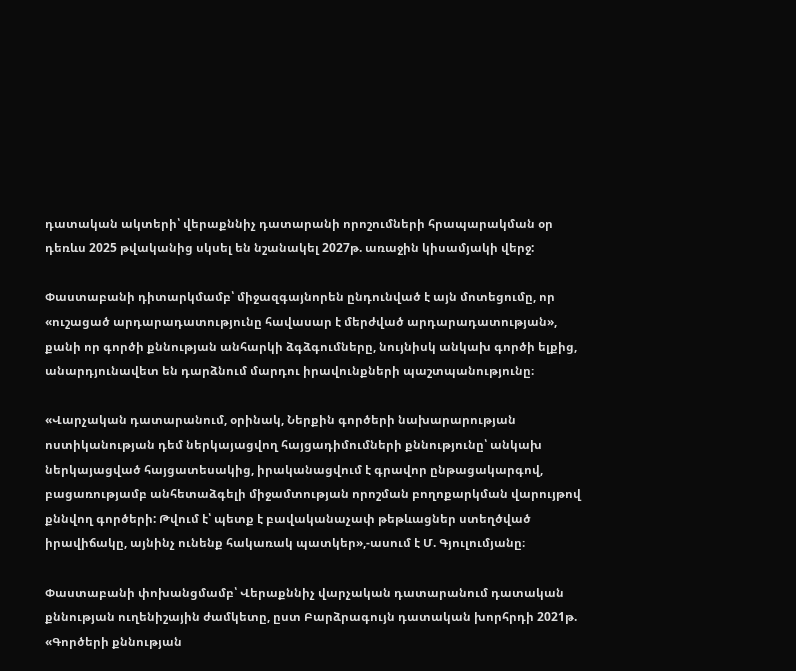դատական ակտերի՝ վերաքննիչ դատարանի որոշումների հրապարակման օր դեռևս 2025 թվականից սկսել են նշանակել 2027թ. առաջին կիսամյակի վերջ:

Փաստաբանի դիտարկմամբ՝ միջազգայնորեն ընդունված է այն մոտեցումը, որ «ուշացած արդարադատությունը հավասար է մերժված արդարադատության», քանի որ գործի քննության անհարկի ձգձգումները, նույնիսկ անկախ գործի ելքից, անարդյունավետ են դարձնում մարդու իրավունքների պաշտպանությունը։

«Վարչական դատարանում, օրինակ, Ներքին գործերի նախարարության ոստիկանության դեմ ներկայացվող հայցադիմումների քննությունը՝ անկախ ներկայացված հայցատեսակից, իրականացվում է գրավոր ընթացակարգով, բացառությամբ անհետաձգելի միջամտության որոշման բողոքարկման վարույթով քննվող գործերի: Թվում է՝ պետք է բավականաչափ թեթևացներ ստեղծված իրավիճակը, այնինչ ունենք հակառակ պատկեր»,-ասում է Մ. Գյուլումյանը։

Փաստաբանի փոխանցմամբ՝ Վերաքննիչ վարչական դատարանում դատական քննության ուղենիշային ժամկետը, ըստ Բարձրագույն դատական խորհրդի 2021թ. «Գործերի քննության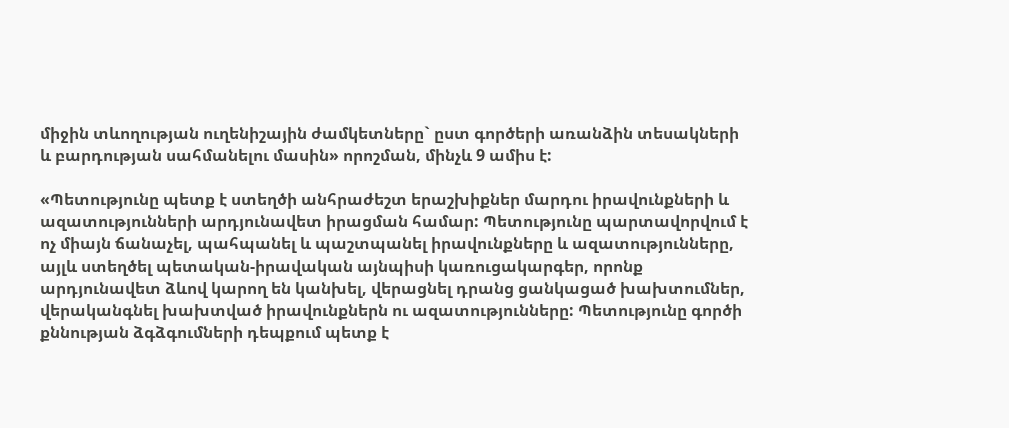միջին տևողության ուղենիշային ժամկետները` ըստ գործերի առանձին տեսակների և բարդության սահմանելու մասին» որոշման, մինչև 9 ամիս է:

«Պետությունը պետք է ստեղծի անհրաժեշտ երաշխիքներ մարդու իրավունքների և ազատությունների արդյունավետ իրացման համար: Պետությունը պարտավորվում է ոչ միայն ճանաչել, պահպանել և պաշտպանել իրավունքները և ազատությունները, այլև ստեղծել պետական-իրավական այնպիսի կառուցակարգեր, որոնք արդյունավետ ձևով կարող են կանխել, վերացնել դրանց ցանկացած խախտումներ, վերականգնել խախտված իրավունքներն ու ազատությունները: Պետությունը գործի քննության ձգձգումների դեպքում պետք է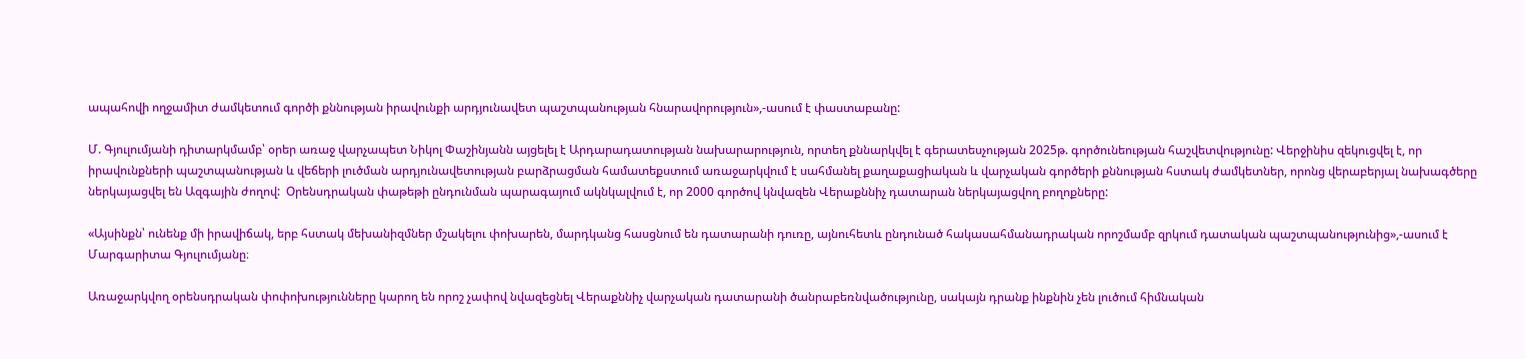ապահովի ողջամիտ ժամկետում գործի քննության իրավունքի արդյունավետ պաշտպանության հնարավորություն»,-ասում է փաստաբանը:

Մ. Գյուլումյանի դիտարկմամբ՝ օրեր առաջ վարչապետ Նիկոլ Փաշինյանն այցելել է Արդարադատության նախարարություն, որտեղ քննարկվել է գերատեսչության 2025թ. գործունեության հաշվետվությունը: Վերջինիս զեկուցվել է, որ իրավունքների պաշտպանության և վեճերի լուծման արդյունավետության բարձրացման համատեքստում առաջարկվում է սահմանել քաղաքացիական և վարչական գործերի քննության հստակ ժամկետներ, որոնց վերաբերյալ նախագծերը ներկայացվել են Ազգային ժողով:  Օրենսդրական փաթեթի ընդունման պարագայում ակնկալվում է, որ 2000 գործով կնվազեն Վերաքննիչ դատարան ներկայացվող բողոքները:

«Այսինքն՝ ունենք մի իրավիճակ, երբ հստակ մեխանիզմներ մշակելու փոխարեն, մարդկանց հասցնում են դատարանի դուռը, այնուհետև ընդունած հակասահմանադրական որոշմամբ զրկում դատական պաշտպանությունից»,-ասում է Մարգարիտա Գյուլումյանը։

Առաջարկվող օրենսդրական փոփոխությունները կարող են որոշ չափով նվազեցնել Վերաքննիչ վարչական դատարանի ծանրաբեռնվածությունը, սակայն դրանք ինքնին չեն լուծում հիմնական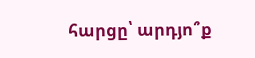հարցը՝ արդյո՞ք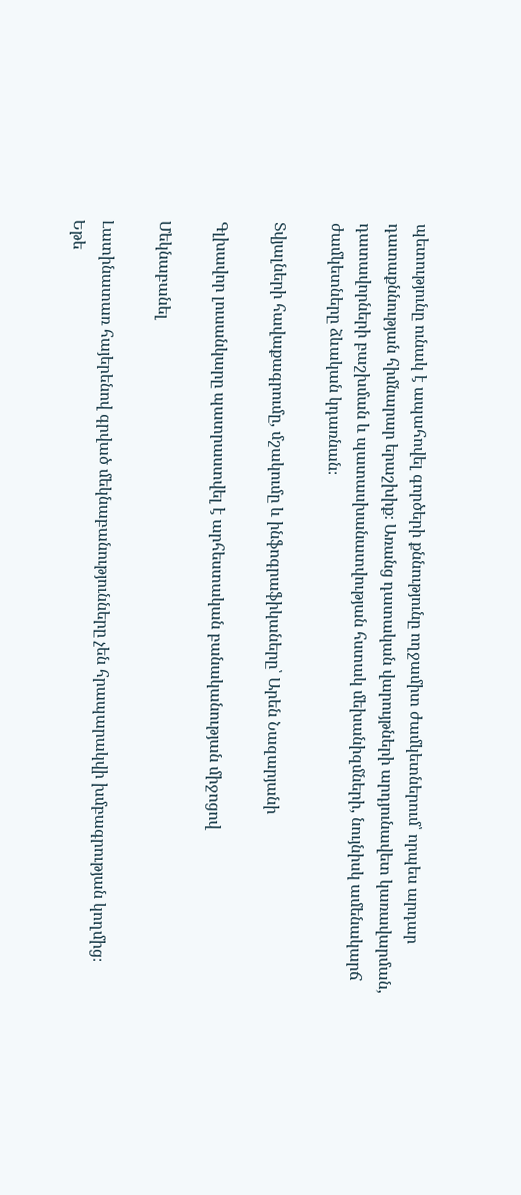պետությունը ունակ է ապահովել գործերի քննությունը ողջամիտ ժամկետներում՝ որպես արդար դատաքննության հիմնարար երաշխիք։ Առանց դատական վարույթների արդյունավետ կառավարման, դատավորների բաշխման և պատասխանատվության հստակ մեխանիզմների, նույնիսկ ամենակարճ ժամկետները ձևական կդառնան։

Տվյալների հավաքագրումը, մշակումը և ինֆոգրաֆիկաները՝ Արեն Նազարյանի

Գլխավոր լուսանկարը պատրաստվել է արհեստական բանականության միջոցով

Մեկնաբանել

Լատինատառ հայերենով գրված մեկնաբանությունները չեն հրապարակվի խմբագրության կողմից։
Եթե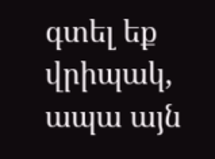գտել եք վրիպակ, ապա այն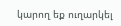կարող եք ուղարկել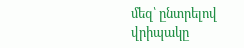մեզ՝ ընտրելով վրիպակը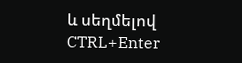և սեղմելով CTRL+Enter